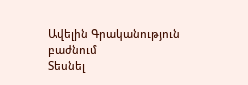Ավելին Գրականություն բաժնում
Տեսնել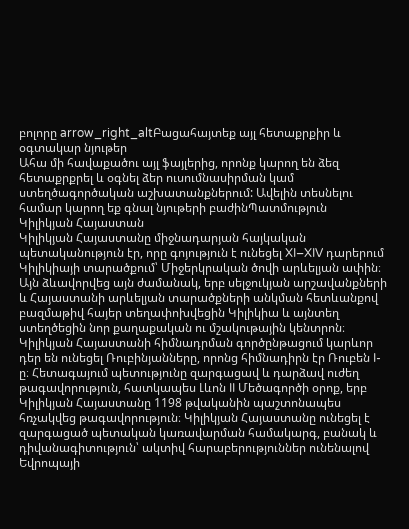բոլորը arrow_right_altԲացահայտեք այլ հետաքրքիր և օգտակար նյութեր
Ահա մի հավաքածու այլ ֆայլերից, որոնք կարող են ձեզ հետաքրքրել և օգնել ձեր ուսումնասիրման կամ ստեղծագործական աշխատանքներում: Ավելին տեսնելու համար կարող եք գնալ նյութերի բաժինՊատմություն
Կիլիկյան Հայաստան
Կիլիկյան Հայաստանը միջնադարյան հայկական պետականություն էր, որը գոյություն է ունեցել XI–XIV դարերում Կիլիկիայի տարածքում՝ Միջերկրական ծովի արևելյան ափին։ Այն ձևավորվեց այն ժամանակ, երբ սելջուկյան արշավանքների և Հայաստանի արևելյան տարածքների անկման հետևանքով բազմաթիվ հայեր տեղափոխվեցին Կիլիկիա և այնտեղ ստեղծեցին նոր քաղաքական ու մշակութային կենտրոն։ Կիլիկյան Հայաստանի հիմնադրման գործընթացում կարևոր դեր են ունեցել Ռուբինյանները, որոնց հիմնադիրն էր Ռուբեն I-ը։ Հետագայում պետությունը զարգացավ և դարձավ ուժեղ թագավորություն, հատկապես Լևոն II Մեծագործի օրոք, երբ Կիլիկյան Հայաստանը 1198 թվականին պաշտոնապես հռչակվեց թագավորություն։ Կիլիկյան Հայաստանը ունեցել է զարգացած պետական կառավարման համակարգ, բանակ և դիվանագիտություն՝ ակտիվ հարաբերություններ ունենալով Եվրոպայի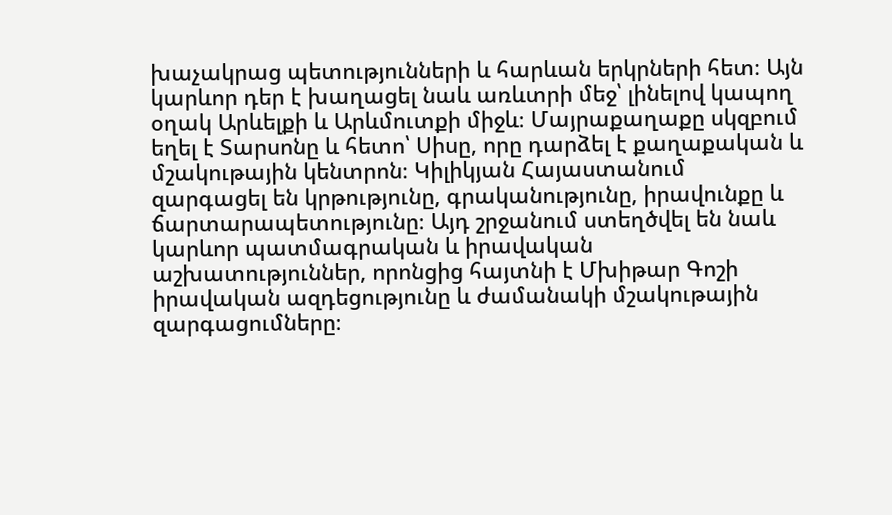խաչակրաց պետությունների և հարևան երկրների հետ։ Այն կարևոր դեր է խաղացել նաև առևտրի մեջ՝ լինելով կապող օղակ Արևելքի և Արևմուտքի միջև։ Մայրաքաղաքը սկզբում եղել է Տարսոնը և հետո՝ Սիսը, որը դարձել է քաղաքական և մշակութային կենտրոն։ Կիլիկյան Հայաստանում զարգացել են կրթությունը, գրականությունը, իրավունքը և ճարտարապետությունը։ Այդ շրջանում ստեղծվել են նաև կարևոր պատմագրական և իրավական աշխատություններ, որոնցից հայտնի է Մխիթար Գոշի իրավական ազդեցությունը և ժամանակի մշակութային զարգացումները։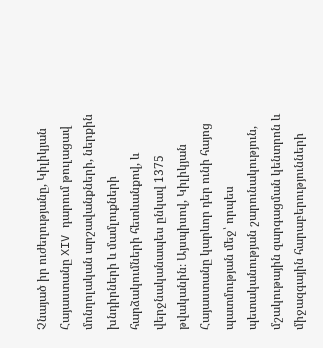Չնայած իր ուժեղությանը, Կիլիկյան Հայաստանը XIV դարում թուլացավ մոնղոլական արշավանքների, ներքին խնդիրների և մամլուքների հարձակումների հետևանքով, և վերջնականապես ընկավ 1375 թվականին։ Այսպիսով, Կիլիկյան Հայաստանը կարևոր դեր ունի հայոց պատմության մեջ՝ որպես պետականության շարունակություն, մշակութային զարգացման կենտրոն և միջազգային հարաբերությունների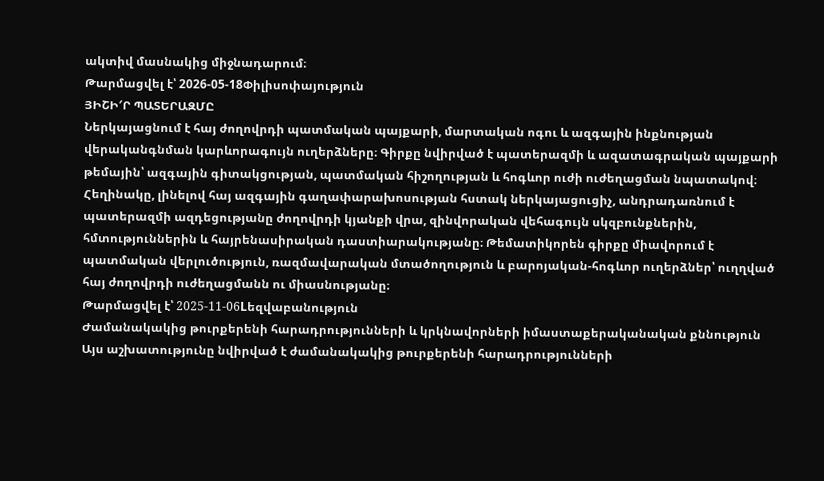ակտիվ մասնակից միջնադարում։
Թարմացվել է՝ 2026-05-18Փիլիսոփայություն
ՅԻՇԻ′Ր ՊԱՏԵՐԱԶՄԸ
Ներկայացնում է հայ ժողովրդի պատմական պայքարի, մարտական ոգու և ազգային ինքնության վերականգնման կարևորագույն ուղերձները։ Գիրքը նվիրված է պատերազմի և ազատագրական պայքարի թեմային՝ ազգային գիտակցության, պատմական հիշողության և հոգևոր ուժի ուժեղացման նպատակով։ Հեղինակը, լինելով հայ ազգային գաղափարախոսության հստակ ներկայացուցիչ, անդրադառնում է պատերազմի ազդեցությանը ժողովրդի կյանքի վրա, զինվորական վեհագույն սկզբունքներին, հմտություններին և հայրենասիրական դաստիարակությանը։ Թեմատիկորեն գիրքը միավորում է պատմական վերլուծություն, ռազմավարական մտածողություն և բարոյական-հոգևոր ուղերձներ՝ ուղղված հայ ժողովրդի ուժեղացմանն ու միասնությանը։
Թարմացվել է՝ 2025-11-06Lեզվաբանություն
Ժամանակակից թուրքերենի հարադրությունների և կրկնավորների իմաստաքերականական քննություն
Այս աշխատությունը նվիրված է ժամանակակից թուրքերենի հարադրությունների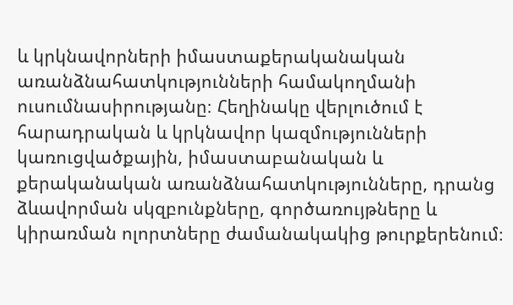և կրկնավորների իմաստաքերականական առանձնահատկությունների համակողմանի ուսումնասիրությանը։ Հեղինակը վերլուծում է հարադրական և կրկնավոր կազմությունների կառուցվածքային, իմաստաբանական և քերականական առանձնահատկությունները, դրանց ձևավորման սկզբունքները, գործառույթները և կիրառման ոլորտները ժամանակակից թուրքերենում։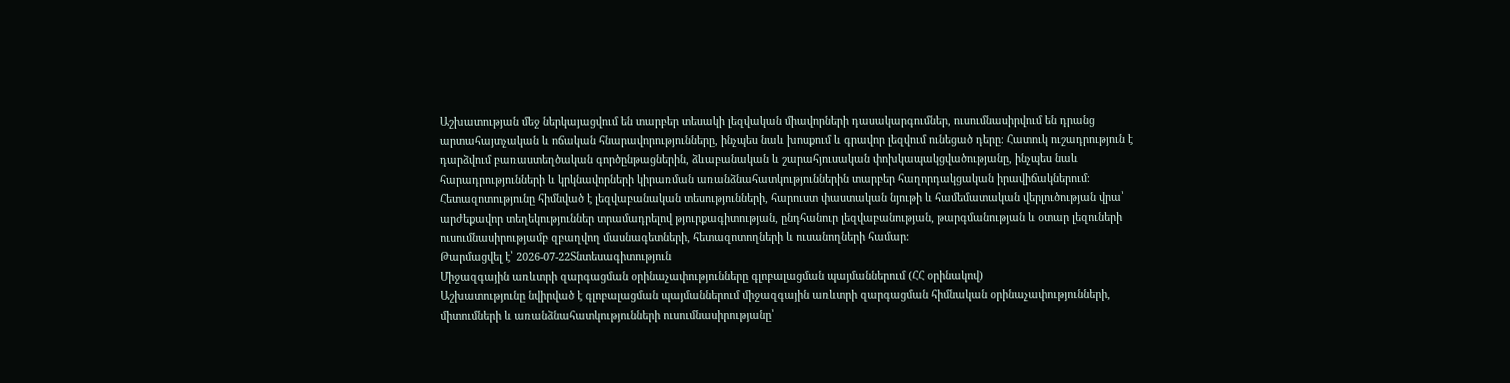Աշխատության մեջ ներկայացվում են տարբեր տեսակի լեզվական միավորների դասակարգումներ, ուսումնասիրվում են դրանց արտահայտչական և ոճական հնարավորությունները, ինչպես նաև խոսքում և գրավոր լեզվում ունեցած դերը։ Հատուկ ուշադրություն է դարձվում բառաստեղծական գործընթացներին, ձևաբանական և շարահյուսական փոխկապակցվածությանը, ինչպես նաև հարադրությունների և կրկնավորների կիրառման առանձնահատկություններին տարբեր հաղորդակցական իրավիճակներում։ Հետազոտությունը հիմնված է լեզվաբանական տեսությունների, հարուստ փաստական նյութի և համեմատական վերլուծության վրա՝ արժեքավոր տեղեկություններ տրամադրելով թյուրքագիտության, ընդհանուր լեզվաբանության, թարգմանության և օտար լեզուների ուսումնասիրությամբ զբաղվող մասնագետների, հետազոտողների և ուսանողների համար։
Թարմացվել է՝ 2026-07-22Տնտեսագիտություն
Միջազգային առևտրի զարգացման օրինաչափությունները գլոբալացման պայմաններում (ՀՀ օրինակով)
Աշխատությունը նվիրված է գլոբալացման պայմաններում միջազգային առևտրի զարգացման հիմնական օրինաչափությունների, միտումների և առանձնահատկությունների ուսումնասիրությանը՝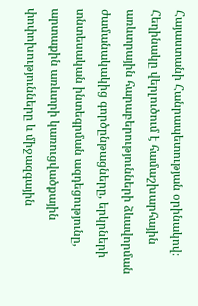Հայաստանի Հանրապետության օրինակով։ Հեղինակը վերլուծում է համաշխարհային առևտրային հարաբերությունների ձևավորման ժամանակակից գործընթացները, երկրների տնտեսական ինտեգրման ազդեցությունը, արտաքին առևտրի կառուցվածքային փոփոխությունները և միջազգային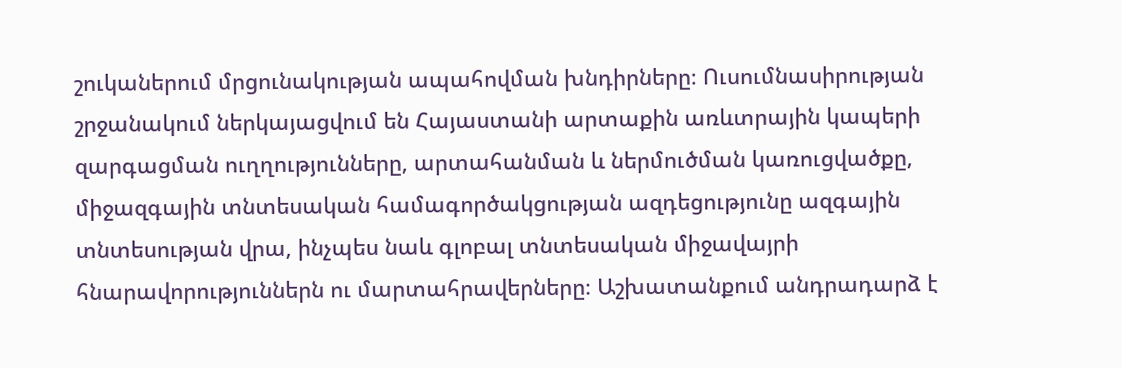շուկաներում մրցունակության ապահովման խնդիրները։ Ուսումնասիրության շրջանակում ներկայացվում են Հայաստանի արտաքին առևտրային կապերի զարգացման ուղղությունները, արտահանման և ներմուծման կառուցվածքը, միջազգային տնտեսական համագործակցության ազդեցությունը ազգային տնտեսության վրա, ինչպես նաև գլոբալ տնտեսական միջավայրի հնարավորություններն ու մարտահրավերները։ Աշխատանքում անդրադարձ է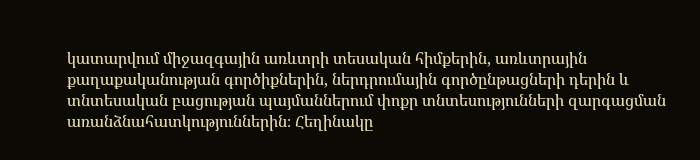կատարվում միջազգային առևտրի տեսական հիմքերին, առևտրային քաղաքականության գործիքներին, ներդրումային գործընթացների դերին և տնտեսական բացության պայմաններում փոքր տնտեսությունների զարգացման առանձնահատկություններին։ Հեղինակը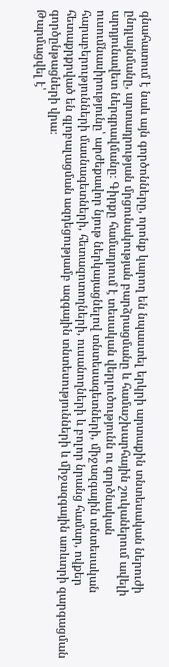գնահատում է նաև այն գործոնները, որոնք կարող են նպաստել երկրի արտաքին տնտեսական ներուժի ընդլայնմանը, արտադրության մրցունակության բարձրացմանը և համաշխարհային շուկաներում ավելի արդյունավետ ներգրավմանը։ Գիրքը համադրում է տեսական վերլուծությունն ու գործնական ուսումնասիրությունը՝ արժեքավոր նյութ ներկայացնելով տնտեսագետների, միջազգային տնտեսական հարաբերությունների մասնագետների, հետազոտողների, ուսանողների և բոլոր նրանց համար, ովքեր հետաքրքրված են գլոբալացման ազդեցությամբ ազգային տնտեսությունների և միջազգային առևտրի զարգացման գործընթացների վրա։
Թարմացվել է՝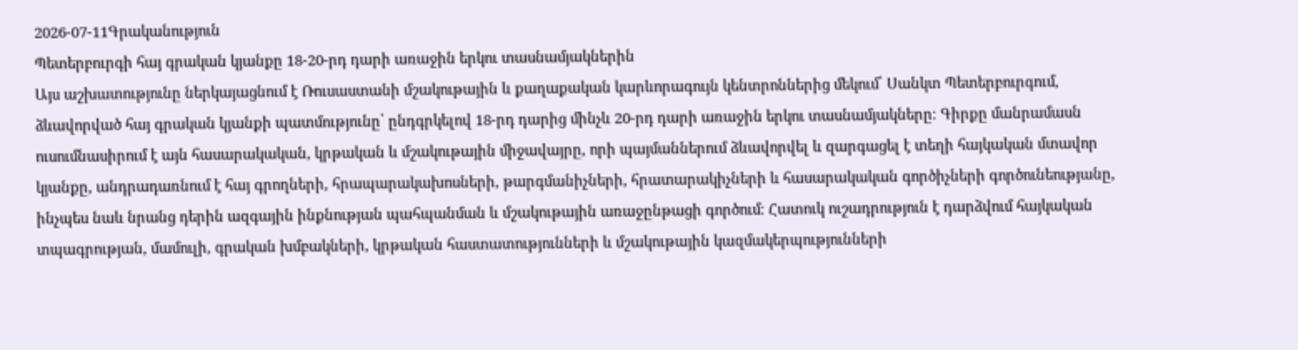2026-07-11Գրականություն
Պետերբուրգի հայ գրական կյանքը 18-20-րդ դարի առաջին երկու տասնամյակներին
Այս աշխատությունը ներկայացնում է Ռուսաստանի մշակութային և քաղաքական կարևորագույն կենտրոններից մեկում՝ Սանկտ Պետերբուրգում, ձևավորված հայ գրական կյանքի պատմությունը՝ ընդգրկելով 18-րդ դարից մինչև 20-րդ դարի առաջին երկու տասնամյակները։ Գիրքը մանրամասն ուսումնասիրում է այն հասարակական, կրթական և մշակութային միջավայրը, որի պայմաններում ձևավորվել և զարգացել է տեղի հայկական մտավոր կյանքը, անդրադառնում է հայ գրողների, հրապարակախոսների, թարգմանիչների, հրատարակիչների և հասարակական գործիչների գործունեությանը, ինչպես նաև նրանց դերին ազգային ինքնության պահպանման և մշակութային առաջընթացի գործում։ Հատուկ ուշադրություն է դարձվում հայկական տպագրության, մամուլի, գրական խմբակների, կրթական հաստատությունների և մշակութային կազմակերպությունների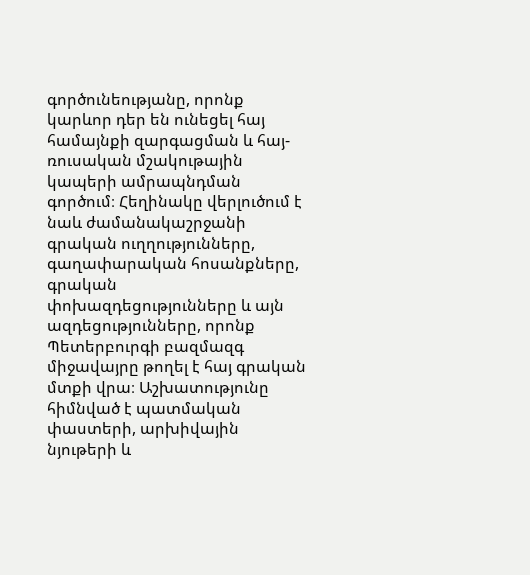գործունեությանը, որոնք կարևոր դեր են ունեցել հայ համայնքի զարգացման և հայ-ռուսական մշակութային կապերի ամրապնդման գործում։ Հեղինակը վերլուծում է նաև ժամանակաշրջանի գրական ուղղությունները, գաղափարական հոսանքները, գրական փոխազդեցությունները և այն ազդեցությունները, որոնք Պետերբուրգի բազմազգ միջավայրը թողել է հայ գրական մտքի վրա։ Աշխատությունը հիմնված է պատմական փաստերի, արխիվային նյութերի և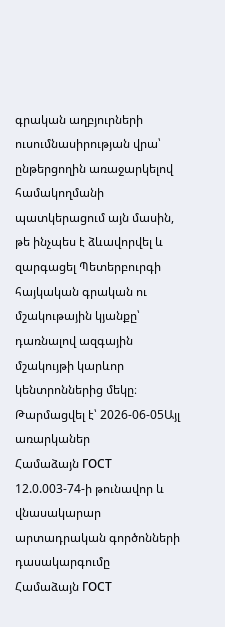գրական աղբյուրների ուսումնասիրության վրա՝ ընթերցողին առաջարկելով համակողմանի պատկերացում այն մասին, թե ինչպես է ձևավորվել և զարգացել Պետերբուրգի հայկական գրական ու մշակութային կյանքը՝ դառնալով ազգային մշակույթի կարևոր կենտրոններից մեկը։
Թարմացվել է՝ 2026-06-05Այլ առարկաներ
Համաձայն ГОСТ 12.0.003-74-ի թունավոր և վնասակարար արտադրական գործոնների դասակարգումը
Համաձայն ГОСТ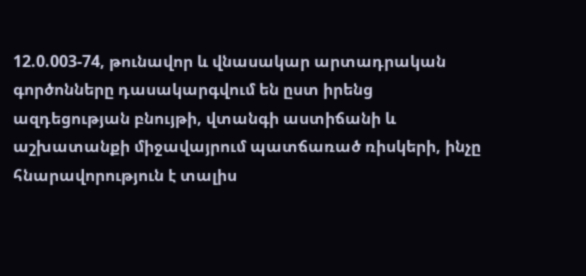12.0.003-74, թունավոր և վնասակար արտադրական գործոնները դասակարգվում են ըստ իրենց ազդեցության բնույթի, վտանգի աստիճանի և աշխատանքի միջավայրում պատճառած ռիսկերի, ինչը հնարավորություն է տալիս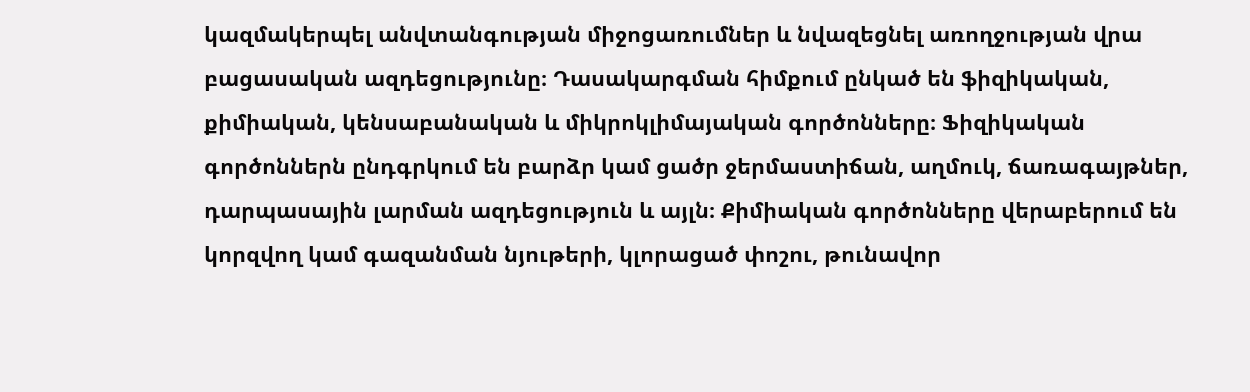կազմակերպել անվտանգության միջոցառումներ և նվազեցնել առողջության վրա բացասական ազդեցությունը։ Դասակարգման հիմքում ընկած են ֆիզիկական, քիմիական, կենսաբանական և միկրոկլիմայական գործոնները։ Ֆիզիկական գործոններն ընդգրկում են բարձր կամ ցածր ջերմաստիճան, աղմուկ, ճառագայթներ, դարպասային լարման ազդեցություն և այլն։ Քիմիական գործոնները վերաբերում են կորզվող կամ գազանման նյութերի, կլորացած փոշու, թունավոր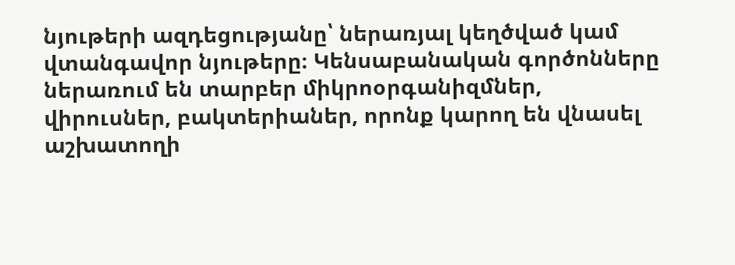նյութերի ազդեցությանը՝ ներառյալ կեղծված կամ վտանգավոր նյութերը։ Կենսաբանական գործոնները ներառում են տարբեր միկրոօրգանիզմներ, վիրուսներ, բակտերիաներ, որոնք կարող են վնասել աշխատողի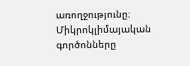առողջությունը։ Միկրոկլիմայական գործոնները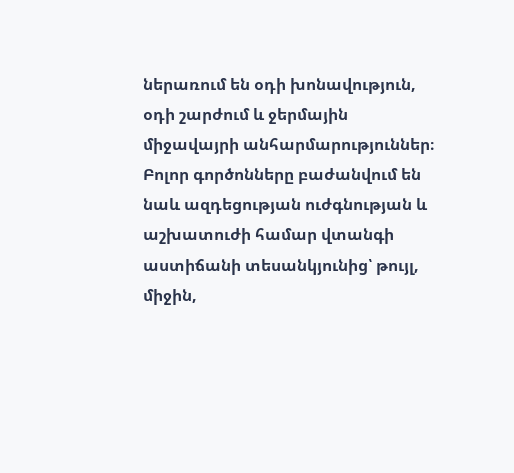ներառում են օդի խոնավություն, օդի շարժում և ջերմային միջավայրի անհարմարություններ։ Բոլոր գործոնները բաժանվում են նաև ազդեցության ուժգնության և աշխատուժի համար վտանգի աստիճանի տեսանկյունից՝ թույլ, միջին,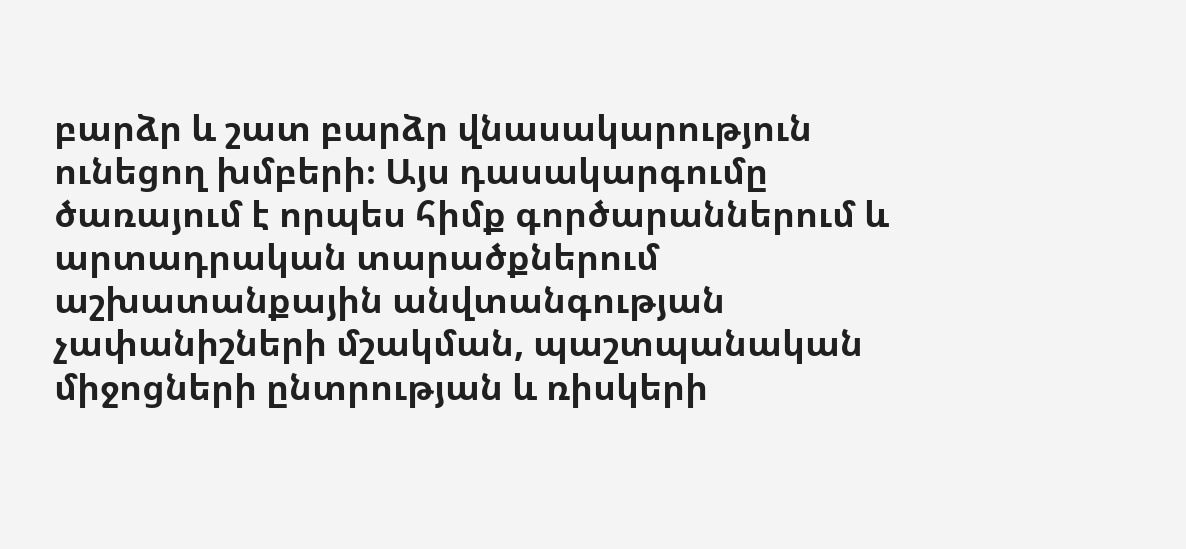բարձր և շատ բարձր վնասակարություն ունեցող խմբերի։ Այս դասակարգումը ծառայում է որպես հիմք գործարաններում և արտադրական տարածքներում աշխատանքային անվտանգության չափանիշների մշակման, պաշտպանական միջոցների ընտրության և ռիսկերի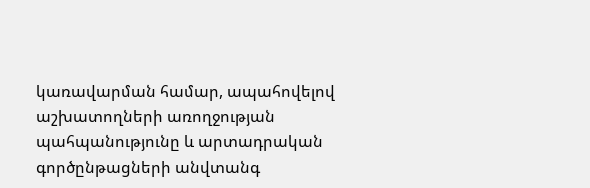կառավարման համար, ապահովելով աշխատողների առողջության պահպանությունը և արտադրական գործընթացների անվտանգ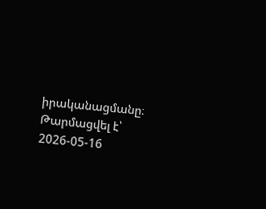իրականացմանը։
Թարմացվել է՝ 2026-05-16